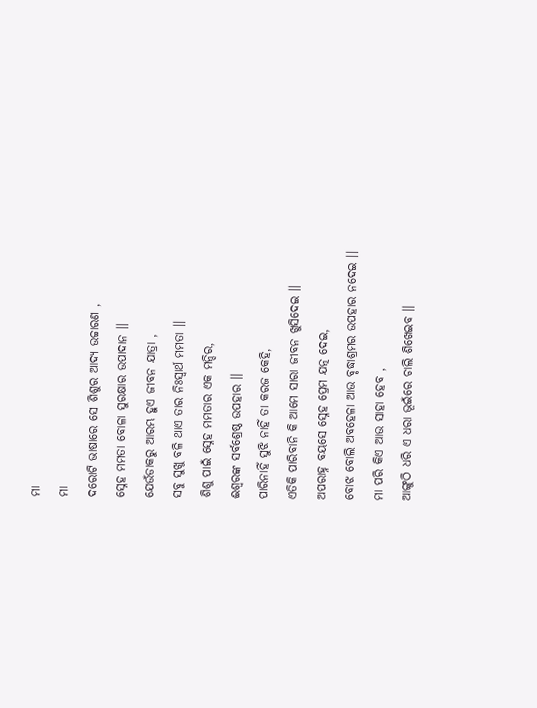ମା
ମା
ଦରୋଟି ଭାଷାରେ ସେ ଶିଶୁର ଆଦ୍ୟ ଉଚ୍ଚାରଣ ,
ସ୍ନେହ ମମତା ବୋଳା ସୁରକ୍ଷାର ଉପାଦାନ ।।
ଯେଉଁଡାକରୁ ଆରମ୍ଭ ହୁଏ ଜୀବନ ଯାତ୍ରା ,
ସବୁ ସୁଖୁ ବଳି ଥାଏ ତାର ନିଃସ୍ୱାର୍ଥ ମମତା ।।
ଶିଶୁ ପାଇଁ ସ୍ନେହ ମମତାର ଏକ ମନ୍ଦିର,
ଈଶ୍ୱରଙ୍କ ସର୍ବଶ୍ରେଷ୍ଠ ଉପହାର ।।
ପାରିନାହିଁ ସୁଝି ନାହିଁ ତା କରଜ କେହି,
ଏତିକି ପାରିବାନି କି ଆମେ ସାରା ଜୀବନ ଖୁସିଦେଇ ।।
ଅପରାହ୍ନ ବୟସେ ସ୍ନେହ ପ୍ରେମ ଯତ୍ନ ଦେଇ,
ବୋଝ ବୋଲି ଅବହେଳା ଆଉ ବୃଦ୍ଧାଶ୍ରମର ଉପହାର ନଦେଇ ।।
ମା ପରି କିଏ ଆଉ ସାହା ହେବ ,
ଆଙ୍ଗୁଠି ଧରି ଏ ଧରା ଭୂଇଁରେ ଚାଲି ଶିଖେଇବ ।।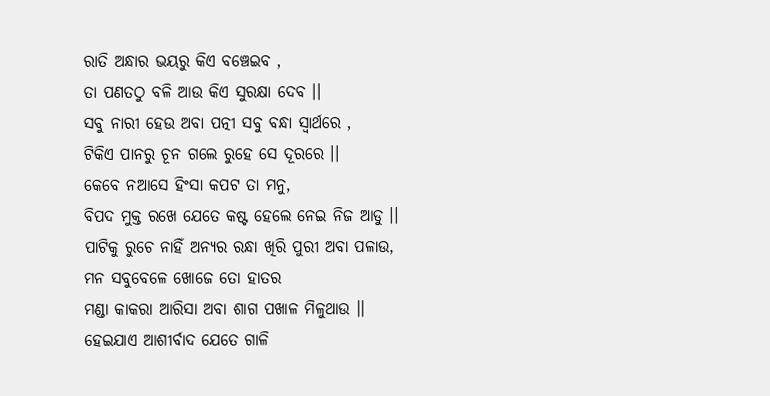ରାତି ଅନ୍ଧାର ଭୟରୁ କିଏ ବଞ୍ଚେଇବ ,
ତା ପଣତଠୁ ବଳି ଆଉ କିଏ ସୁରକ୍ଷା ଦେବ ।।
ସବୁ ନାରୀ ହେଉ ଅବା ପତ୍ନୀ ସବୁ ବନ୍ଧା ସ୍ୱାର୍ଥରେ ,
ଟିକିଏ ପାନରୁ ଚୂନ ଗଲେ ରୁହେ ସେ ଦୂରରେ ।।
କେବେ ନଆସେ ହିଂସା କପଟ ତା ମନୁ,
ବିପଦ ମୁକ୍ତ ରଖେ ଯେତେ କଷ୍ଟ ହେଲେ ନେଇ ନିଜ ଆଡୁ ।।
ପାଟିକୁ ରୁଚେ ନାହିଁ ଅନ୍ୟର ରନ୍ଧା ଖିରି ପୁରୀ ଅବା ପଳାଉ,
ମନ ସବୁବେଳେ ଖୋଜେ ତୋ ହାତର
ମଣ୍ଡା କାକରା ଆରିସା ଅବା ଶାଗ ପଖାଳ ମିଳୁଥାଉ ।।
ହେଇଯାଏ ଆଶୀର୍ବାଦ ଯେତେ ଗାଳି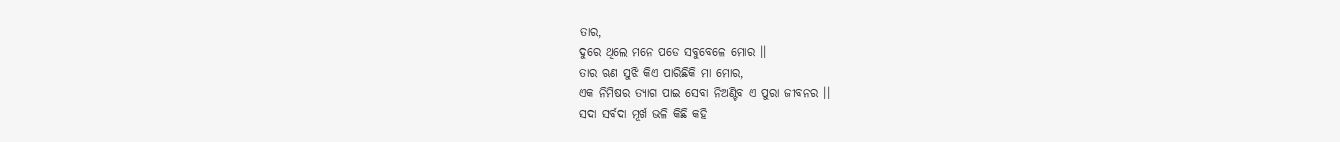ତାର,
ଦୁରେ ଥିଲେ ମନେ ପଡେ ସବୁବେଳେ ମୋର ।।
ତାର ଋଣ ସୁଝି କିଏ ପାରିଛିକି ମା ମୋର,
ଏକ ନିମିଷର ତ୍ୟାଗ ପାଇ ସେବା ନିଅଣ୍ଟିବ ଏ ପୁରା ଜୀବନର ।।
ସଦା ସର୍ବଦା ମୂର୍ଖ ଭଳି କିଛି କହି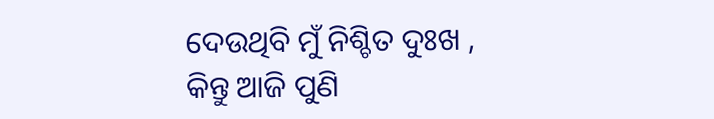ଦେଉଥିବି ମୁଁ ନିଶ୍ଚିତ ଦୁଃଖ ,
କିନ୍ତୁ ଆଜି ପୁଣି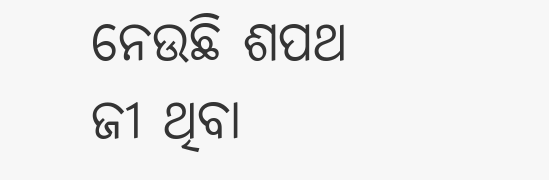ନେଉଛି ଶପଥ ଜୀ ଥିବା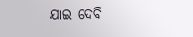ଯାଇ ଦେବି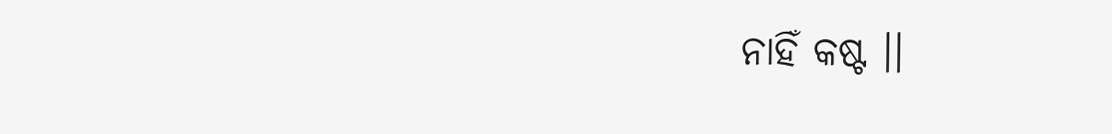ନାହିଁ କଷ୍ଟ ।।